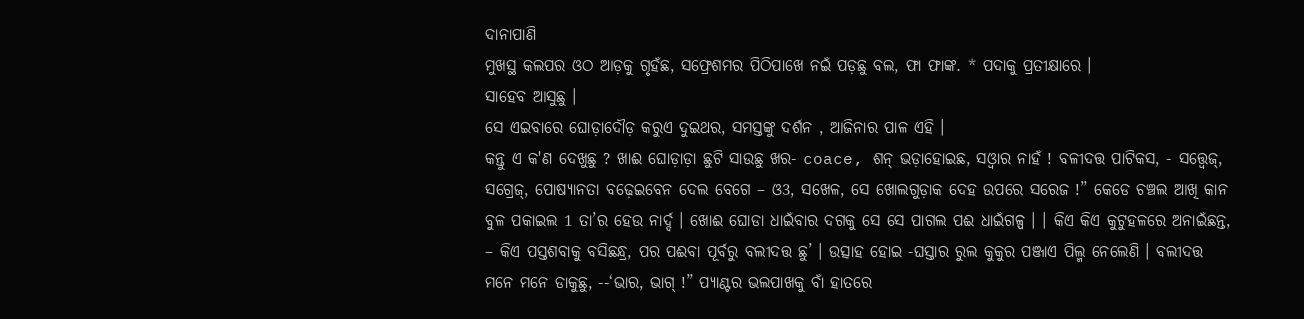ଦାନାପାଣି
ମୁଖସ୍ଥ କଲପର ଓଠ ଆଡ଼କୁ ଗୃହଁଛ, ସଫ୍ରେଶମର ପିଠିପାଖେ ନଇଁ ପଡ଼ଛୁ ବଲ, ଫା ଫାଙ୍କ. * ପଦାକୁ ପ୍ରତୀକ୍ଷାରେ ।
ସାହେବ ଆସୁଛୁ ।
ସେ ଏଇବାରେ ଘୋଡ଼ାଦୌଡ଼ କରୁଏ ଦୁଇଥର, ସମସ୍ତଙ୍କୁ ଦର୍ଶନ , ଆଜିନାର ପାଳ ଏହି ।
କନ୍ତୁ ଏ କ'ଣ ଦେଖୁଛୁ ? ଖାଈ ଘୋଡ଼ାଡ଼ା ଛୁଟି ସାଉଛୁ ଖର- coace, ଶନ୍ ଭଡ଼ାହୋଇଛ, ସଓ୍ବାର ନାହଁ ! ବଳୀଦତ୍ତ ପାଟିକସ, - ସତ୍ତ୍ୱେଜ୍, ସଗ୍ରେଜ୍, ପୋଷ୍ୟାନତା ବଢ଼େଇବେନ ଦେଲ ବେଗେ – ଓ3, ସଖେଳ, ସେ ଖୋଲଗୁଡ଼ାକ ଦେହ ଉପରେ ସରେଜ !” କେଡେ ଚଞ୍ଚଲ ଆଖି କାନ ବୁଳ ପକାଇଲ 1 ତା’ର ହେଉ ନାର୍ଦ୍ଦ । ଖୋଈ ଘୋଡା ଧାଇଁବାର ଦଗକୁ ସେ ସେ ପାଗଲ ପଈ ଧାଇଁଗଳ୍ପ । । କିଏ କିଏ କୁଟୁହଳରେ ଅନାଇଁଛନ୍ତ, – କିଏ ପସ୍ତଶବାକୁ ବସିଛନ୍ଧ୍ର, ପର ପଈବା ପୂର୍ବରୁ ବଲୀଦତ୍ତ ଛୁ’ । ଉତ୍ସାହ ହୋଇ -ଘସ୍ତାର ରୁଲ କୁକୁର ପଞ୍ଜାଏ ପିଲ୍ମ ନେଲେଣି । ବଲୀଦତ୍ତ ମନେ ମନେ ଡାକୁଛୁ, --‘ଭାର, ଭାଗ୍ !” ପ୍ୟାଣ୍ଟର ଭଲପାଖକୁ ବାଁ ହାତରେ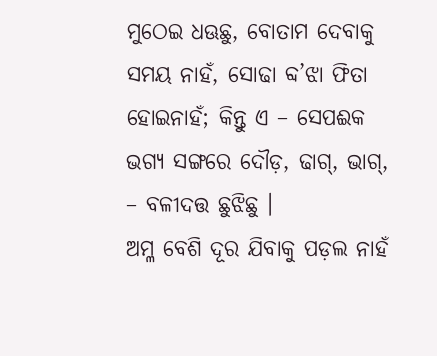ମୁଠେଇ ଧଊଛୁ, ବୋତାମ ଦେବାକୁ ସମୟ ନାହଁ, ସୋଢା ବ୍ଦ’ଝା ଫିତା ହୋଇନାହଁ; କିନ୍ତୁ ଏ – ସେପଈକ ଭଗ୍ୟ ସଙ୍ଗରେ ଦୌଡ଼, ଢାଗ୍, ଭାଗ୍, – ବଳୀଦତ୍ତ ଛୁଝିଛୁ ।
ଅମ୍ଳ ବେଶି ଦୂର ଯିବାକୁ ପଡ଼ଲ ନାହଁ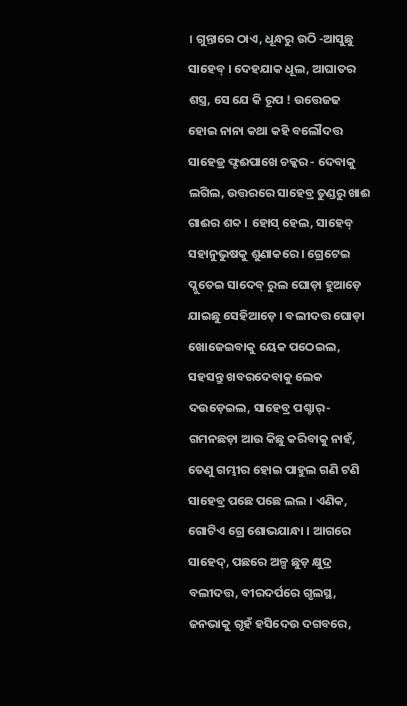। ଗୁନ୍ତାରେ ଠାଏ, ଧୂନ୍ଧରୁ ଉଠି -ଆସୁଛୁ ସାହେବ୍ । ଦେହଯାକ ଧୂଲ, ଆଘାତର ଶସ୍ତ୍ର, ସେ ଯେ କି ରୂପ ! ଉତ୍ତେଜଢ ହୋଇ ନାନା କଥା କହି ବଲୌଦତ୍ତ ସାହେଡ୍ର ଫ୍ଟଈପାଖେ ଚକ୍କର - ଦେବାକୁ ଲଗିଲ, ଉତ୍ତରରେ ସାହେବ୍ର ତୁଣ୍ଡରୁ ଖାଈ ଗାଈର ଶବ୍ଦ । ହୋସ୍ ହେଲ, ସାହେବ୍ ସହାନୁଭୁଷକୁ ଶୁଣାକରେ । ଗ୍ରେଟେଇ ପ୍ଳୁତେଇ ସାଦେବ୍ ରୁଲ ଘୋଡ଼ା ହୁଆଡ଼େ ଯାଇଛୁ ସେହିଆଡ଼େ । ବଲୀଦତ୍ତ ଘୋଡ଼ା ଖୋଜେଇବାକୁ ୟେକ ପଠେଇଲ, ସହସନ୍ତୁ ଖବରଦେବାକୁ ଲେକ ଦଉଡ଼େଇଲ, ସାହେବ୍ର ପଶ୍ଚାର୍- ଗମନଛଡ଼ା ଆଉ କିଛୁ କରିବାକୁ ନାହଁ, ତେଣୁ ଗମ୍ଭୀର ହୋଇ ପାହୁଲ ଗଣି ଟଣି
ସାହେବ୍ର ପଛେ ପଛେ ଲଲ । ଏଣିକ, ଗୋଟିଏ ଗ୍ରେ ଶୋଭଯାନ୍ଧା । ଆଗରେ ସାହେଦ୍, ପଛରେ ଅଳ୍ପ ଛୁଡ଼ କ୍ଷୁଦ୍ର ବଲୀଦତ୍ତ, ବୀରଦର୍ପରେ ଗୃଲସ୍ଥ, ଜନଭାକୁ ଗୃହଁ ହସିଦେଉ ଦଗବରେ,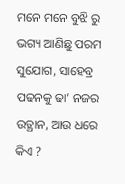ମନେ ମନେ ବୁଝି ରୁ ଭଗ୍ୟ ଆଣିଛୁ ପରମ ସୁଯୋଗ, ସାହେବ୍ର ପଢନକୁ ଢା’ ନଜର ଉତ୍ଥାନ, ଆଉ ଧରେ କିଏ ?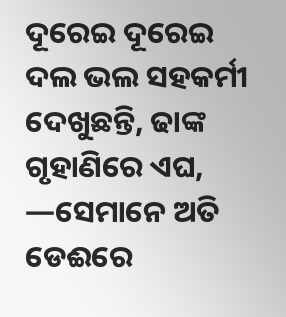ଦୂରେଇ ଦୂରେଇ ଦଲ ଭଲ ସହକର୍ମୀ ଦେଖୁଛନ୍ତି, ଢାଙ୍କ ଗୃହାଣିରେ ଏଘ, —ସେମାନେ ଅତି ଡେଈରେ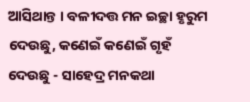ଆସିଥାନ୍ତ । ବଳୀଦତ୍ତ ମନ ଇଚ୍ଛା ହୃରୁମ ଦେଉଛୁ, କଣେଇଁ କଣେଇଁ ଗୃହଁ ଦେଉଛୁ - ସାହେଦ୍ର ମନକଥା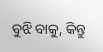ବୁଝି ବାକୁ, କିନ୍ତୁ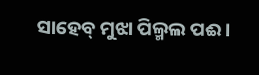ସାହେବ୍ ମୁଝା ପିଲ୍ମଲ ପଈ ।